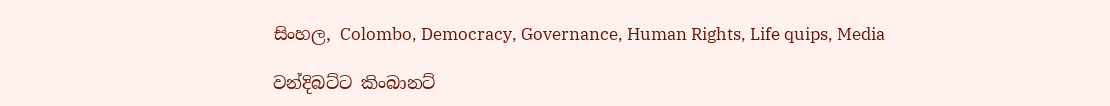සිංහල, Colombo, Democracy, Governance, Human Rights, Life quips, Media

වන්දිබට්ට කිංබානට්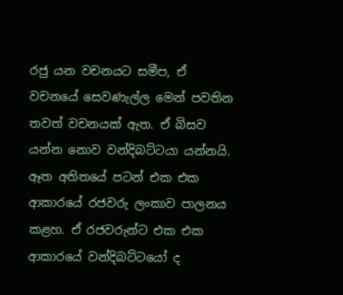රජු යන වචනයට සමීප, ඒ වචනයේ සෙවණැල්ල මෙන් පවතින තවත් වචනයක් ඇත. ඒ බිසව යන්න නොව වන්දිබට්ටයා යන්නයි. ඈත අතිතයේ පටන් එක එක ආකාරයේ රජවරු ලංකාව පාලනය කළහ. ඒ රජවරුන්ට එක එක ආකාරයේ වන්දිබට්ටයෝ ද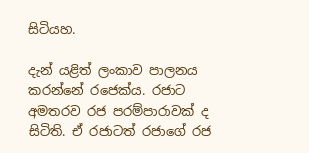සිටියහ.

දැන් යළිත් ලංකාව පාලනය කරන්නේ රජෙක්ය. රජාට අමතරව රජ පරම්පාරාවක් ද සිටිති. ඒ රජාටත් රජාගේ රජ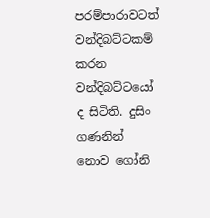පරම්පාරාවටත් වන්දිබට්ටකම් කරන වන්දිබට්ටයෝ ද සිටිති. දුසිං ගණනින් නොව ගෝනි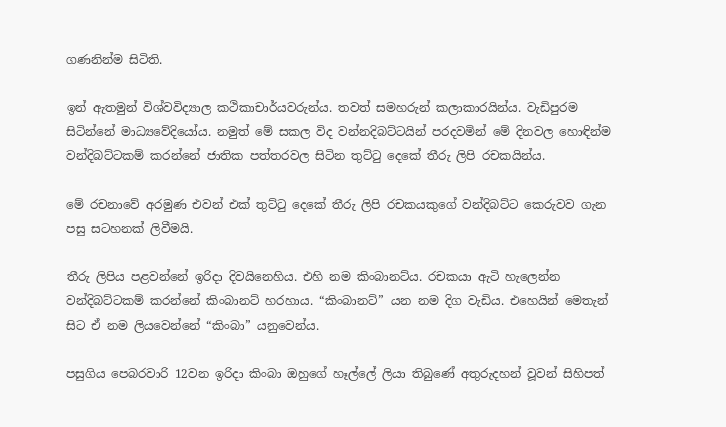ගණනින්ම සිටිති.

ඉන් ඇතමුන් විශ්වවිද්‍යාල කථිකාචාර්යවරුන්ය. තවත් සමහරුන් කලාකාරයින්ය. වැඩිපුරම සිටින්නේ මාධ්‍යවේදියෝය. නමුත් මේ සකල විද වන්නදිබට්ටයින් පරදවමින් මේ දිනවල හොඳින්ම වන්දිබට්ටකම් කරන්නේ ජාතික පත්තරවල සිටින තුට්ටු දෙකේ තීරු ලිපි රචකයින්ය.

මේ රචනාවේ අරමුණ එවන් එක් තුට්ටු දෙකේ තීරු ලිපි රචකයකුගේ වන්දිබට්ට කෙරුවව ගැන පසු සටහනක් ලිවීමයි.

තීරු ලිපිය පළවන්නේ ඉරිදා දිවයිනෙහිය. එහි නම කිංබානට්ය. රචකයා ඇටි හැලෙන්න වන්දිබට්ටකම් කරන්නේ කිංබානට් හරහාය. “කිංබානට්” යන නම දිග වැඩිය. එහෙයින් මෙතැන් සිට ඒ නම ලියවෙන්නේ “කිංබා” යනුවෙන්ය.

පසුගිය පෙබරවාරි 12වන ඉරිදා කිංබා ඔහුගේ හෑල්ලේ ලියා තිබුණේ අතුරුදහන් වූවන් සිහිපත්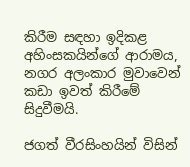කිරීම සඳහා ඉදිකළ අහිංසකයින්ගේ ආරාමය, නගර අලංකාර මුවාවෙන් කඩා ඉවත් කිරීමේ සිදුවීමයි.

ජගත් වීරසිංහයින් විසින්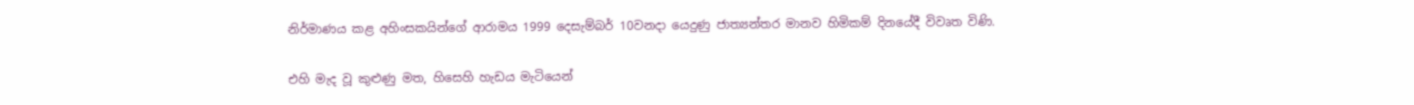නිර්මාණය කළ අහිංසකයින්ගේ ආරාමය 1999 දෙසැම්බර් 10වනදා යෙදුණු ජාත්‍යන්තර මානව හිමිකම් දිනයේදී විවෘත විණි.

එහි මැද වූ කුළුණු මත, හිසෙහි හැඩය මැටියෙන්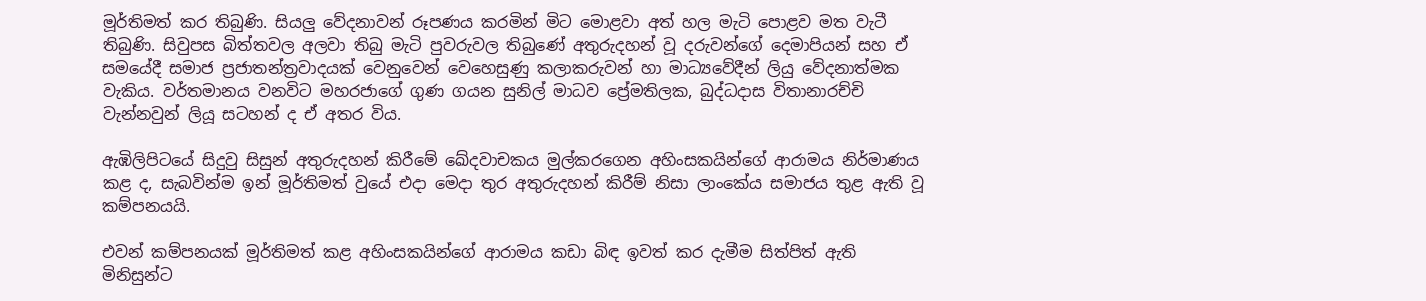මූර්තිමත් කර තිබුණි. සියලු වේදනාවන් රූපණය කරමින් මිට මොළවා අත් හල මැටි පොළව මත වැටී තිබුණි. සිවුපස බිත්තවල අලවා තිබු මැටි පුවරුවල තිබුණේ අතුරුදහන් වූ දරුවන්ගේ දෙමාපියන් සහ ඒ සමයේදී සමාජ ප්‍රජාතන්ත්‍රවාදයක් වෙනුවෙන් වෙහෙසුණු කලාකරුවන් හා මාධ්‍යවේදීන් ලියු වේදනාත්මක වැකිය. වර්තමානය වනවිට මහරජාගේ ගුණ ගයන සුනිල් මාධව ප්‍රේමතිලක, බුද්ධදාස විතානාරච්චි වැන්නවුන් ලියූ සටහන් ද ඒ අතර විය.

ඇඹිලිපිටයේ සිදුවු සිසුන් අතුරුදහන් කිරීමේ ඛේදවාචකය මුල්කරගෙන අහිංසකයින්ගේ ආරාමය නිර්මාණය කළ ද, සැබවින්ම ඉන් මූර්තිමත් වුයේ එදා මෙදා තුර අතුරුදහන් කිරීම් නිසා ලාංකේය සමාජය තුළ ඇති වූ කම්පනයයි.

එවන් කම්පනයක් මූර්තිමත් කළ අහිංසකයින්ගේ ආරාමය කඩා බිඳ ඉවත් කර දැමීම සිත්පිත් ඇති මිනිසුන්ට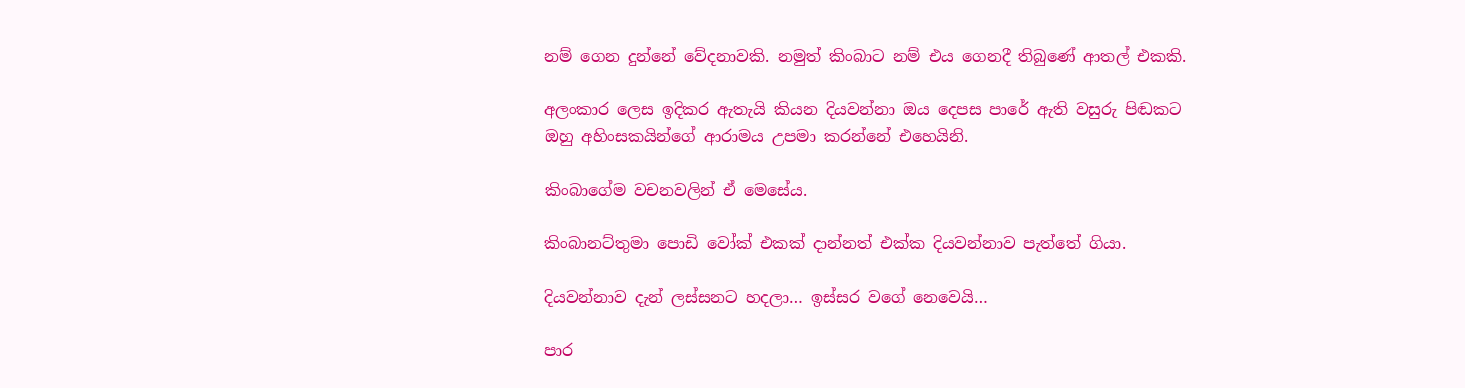නම් ගෙන දුන්නේ වේදනාවකි. නමුත් කිංබාට නම් එය ගෙනදී තිබුණේ ආතල් එකකි.

අලංකාර ලෙස ඉදිකර ඇතැයි කියන දියවන්නා ඔය දෙපස පාරේ ඇති වසුරු පිඬකට ඔහු අහිංසකයින්ගේ ආරාමය උපමා කරන්නේ එහෙයිනි.

කිංබාගේම වචනවලින් ඒ මෙසේය.

කිංබානට්තුමා පොඩි වෝක් එකක් දාන්නත් එක්ක දියවන්නාව පැත්තේ ගියා.

දියවන්නාව දැන් ලස්සනට හදලා… ඉස්සර වගේ නෙවෙයි…

පාර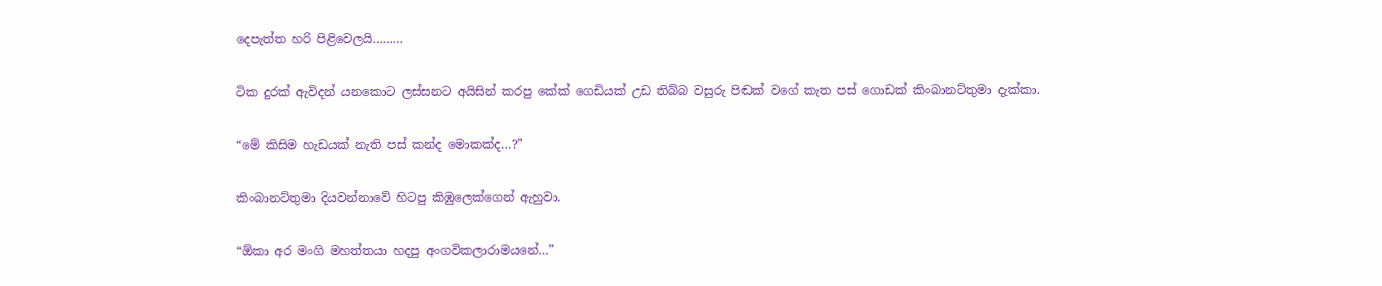දෙපැත්ත හරි පිළිවෙලයි………

ටික දුරක් ඇවිදන් යනකොට ලස්සනට අයිසින් කරපු කේක් ගෙඩියක් උඩ තිබ්බ වසුරු පිඬක් වගේ කැත පස් ගොඩක් කිංබානට්තුමා දැක්කා.

“මේ කිසිම හැඩයක් නැති පස් කන්ද මොකක්ද…?”

කිංබානට්තුමා දියවන්නාවේ හිටපු කිඹුලෙක්ගෙන් ඇහුවා.

“ඕකා අර මංගි මහත්තයා හදපු අංගවිකලාරාමයනේ…”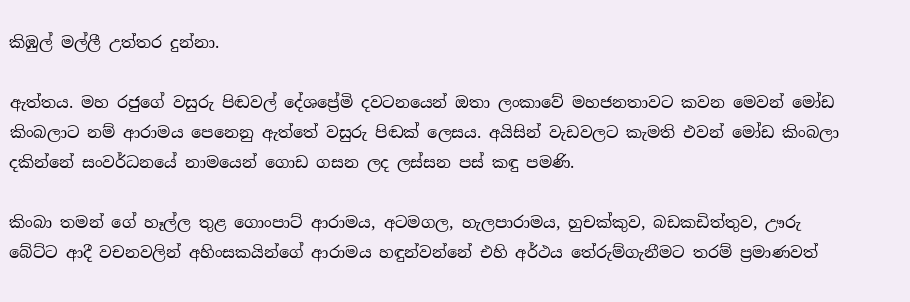කිඹුල් මල්ලී උත්තර දුන්නා.

ඇත්තය. මහ රජුගේ වසුරු පිඬවල් දේශප්‍රේමි දවටනයෙන් ඔතා ලංකාවේ මහජනතාවට කවන මෙවන් මෝඩ කිංබලාට නම් ආරාමය පෙනෙනු ඇත්තේ වසුරු පිඬක් ලෙසය. අයිසින් වැඩවලට කැමති එවන් මෝඩ කිංබලා දකින්නේ සංවර්ධනයේ නාමයෙන් ගොඩ ගසන ලද ලස්සන පස් කඳු පමණි.

කිංබා තමන් ගේ හෑල්ල තුළ ගොංපාට් ආරාමය, අටමගල, හැලපාරාමය, හුචක්කුව, බඩකඩිත්තුව, ඌරු බේට්ට ආදී වචනවලින් අහිංසකයින්ගේ ආරාමය හඳුන්වන්නේ එහි අර්ථය තේරුම්ගැනීමට තරම් ප්‍රමාණවත්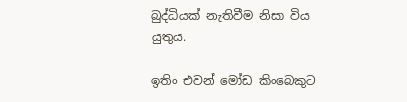බුද්ධියක් නැතිවීම නිසා විය යුතුය.

ඉතිං එවන් මෝඩ කිංබෙකුට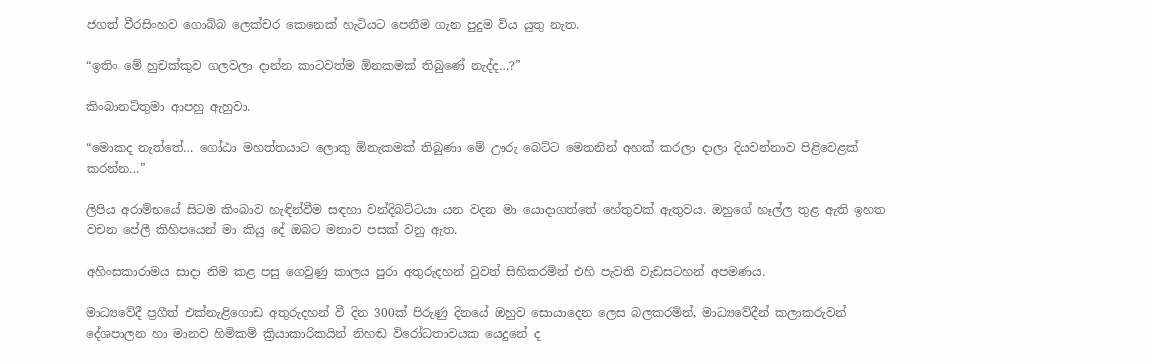ජගත් වීරසිංහව ගොබ්බ ලෙක්චර කෙනෙක් හැටියට පෙනීම ගැන පුදුම විය යුතු නැත.

“ඉතිං මේ හුචක්කුව ගලවලා දාන්න කාටවත්ම ඕනකමක් තිබුණේ නැද්ද…?”

කිංබානට්තුමා ආපහු ඇහුවා.

“මොකද නැත්තේ… ගෝඨා මහත්තයාට ලොකු ඕනැකමක් තිබුණා මේ ඌරු බෙට්ට මෙතනින් අහක් කරලා දාලා දියවන්නාව පිළිවෙළක් කරන්න…”

ලිපිය අරාම්භයේ සිටම කිංබාව හැඳින්වීම සඳහා වන්දිබට්ටයා යන වදන මා යොදාගත්තේ හේතුවක් ඇතුවය. ඔහුගේ හෑල්ල තුළ ඇති ඉහත වචන පේලී කිහිපයෙන් මා කියු දේ ඔබට මනාව පසක් වනු ඇත.

අහිංසකාරාමය සාදා නිම කළ පසු ගෙවුණු කාලය පුරා අතුරුදහන් වුවන් සිහිකරමින් එහි පැවති වැඩසටහන් අපමණය.

මාධ්‍යවේදී ප්‍රගීත් එක්නැළිගොඩ අතුරුදහන් වී දින 300ක් පිරුණු දිනයේ ඔහුව සොයාදෙන ලෙස බලකරමින්, මාධ්‍යවේදීන් කලාකරුවන් දේශපාලන හා මානව හිමිකම් ක්‍රියාකාරිකයින් නිහඬ විරෝධතාවයක යෙදුනේ ද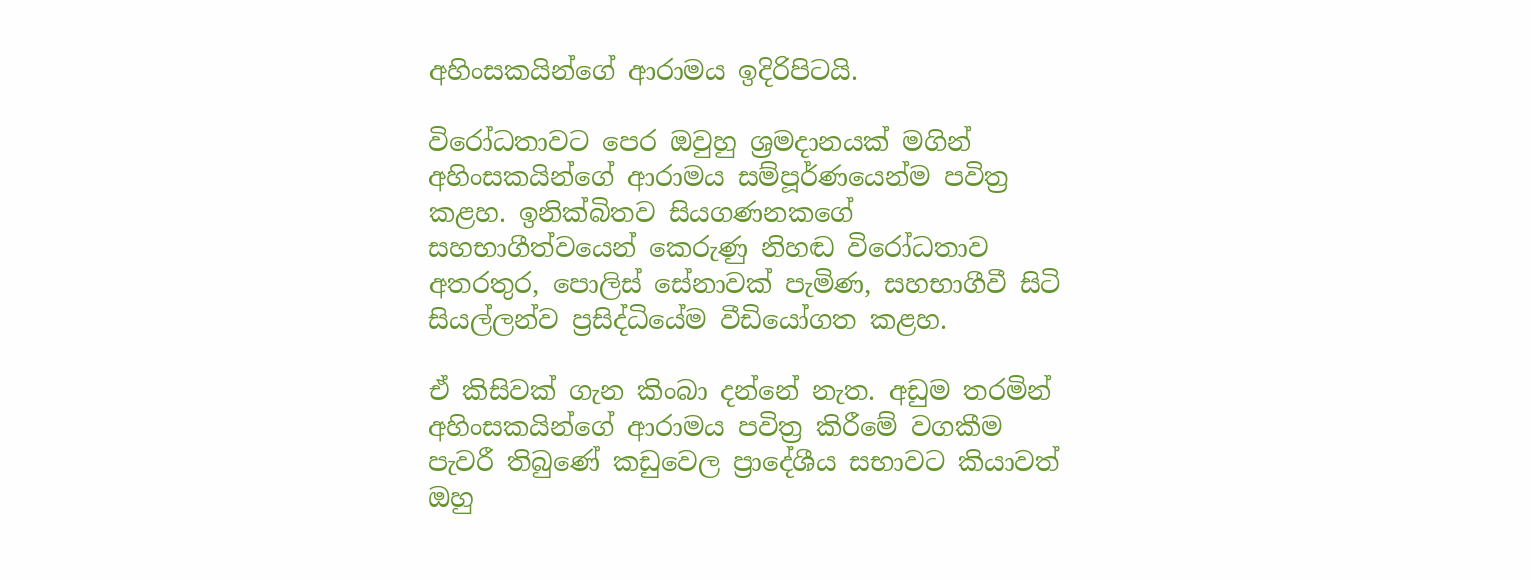අහිංසකයින්ගේ ආරාමය ඉදිරිපිටයි.

විරෝධතාවට පෙර ඔවුහු ශ්‍රමදානයක් මගින් අහිංසකයින්ගේ ආරාමය සම්පූර්ණයෙන්ම පවිත්‍ර කළහ. ඉනික්බිතව සියගණනකගේ සහභාගීත්වයෙන් කෙරුණු නිහඬ විරෝධතාව අතරතුර, පොලිස් සේනාවක් පැමිණ, සහභාගීවී සිටි සියල්ලන්ව ප්‍රසිද්ධියේම වීඩියෝගත කළහ.

ඒ කිසිවක් ගැන කිංබා දන්නේ නැත. අඩුම තරමින් අහිංසකයින්ගේ ආරාමය පවිත්‍ර කිරීමේ වගකීම පැවරී තිබුණේ කඩුවෙල ප්‍රාදේශීය සභාවට කියාවත් ඔහු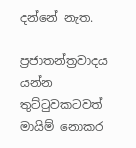දන්නේ නැත.

ප්‍රජාතන්ත්‍රවාදය යන්න තුට්ටුවකටවත් මායිම් නොකර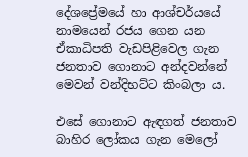දේශප්‍රේමයේ හා ආශ්චර්යයේ නාමයෙන් රජය ගෙන යන ඒකාධිපති වැඩපිළිවෙල ගැන ජනතාව ගොනාට අන්දවන්නේ මෙවන් වන්දිභට්ට කිංබලා ය.

එසේ ගොනාට ඇඳගත් ජනතාව බාහිර ලෝකය ගැන මෙලෝ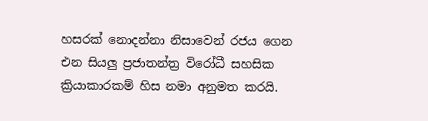හසරක් නොදන්නා නිසාවෙන් රජය ගෙන එන සියලු ප්‍රජාතන්ත්‍ර විරෝධී සහසික ක්‍රියාකාරකම් හිස නමා අනුමත කරයි.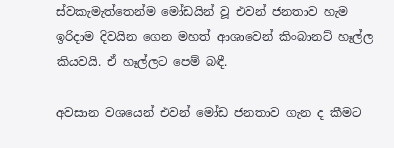ස්වකැමැත්තෙන්ම මෝඩයින් වූ එවන් ජනතාව හැම ඉරිදාම දිවයින ගෙන මහත් ආශාවෙන් කිංබානට් හෑල්ල කියවයි. ඒ හෑල්ලට පෙම් බඳී.

අවසාන වශයෙන් එවන් මෝඩ ජනතාව ගැන ද කීමට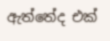ඇත්තේද එක්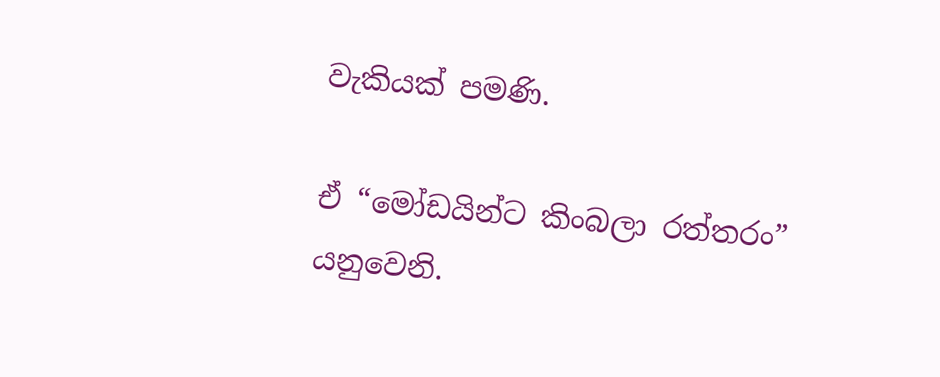වැකියක් පමණි.

ඒ “මෝඩයින්ට කිංබලා රත්තරං” යනුවෙනි.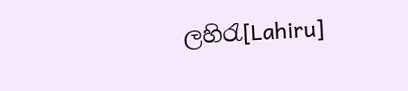ලහිරැ[Lahiru]